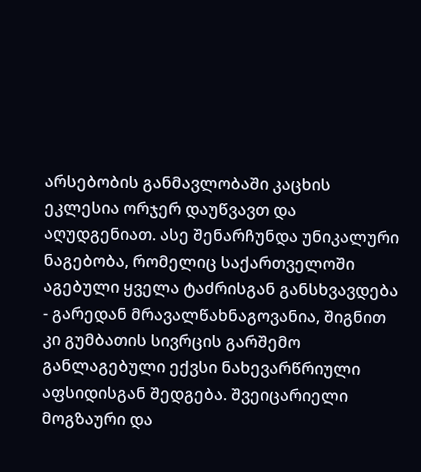არსებობის განმავლობაში კაცხის ეკლესია ორჯერ დაუწვავთ და აღუდგენიათ. ასე შენარჩუნდა უნიკალური ნაგებობა, რომელიც საქართველოში აგებული ყველა ტაძრისგან განსხვავდება - გარედან მრავალწახნაგოვანია, შიგნით კი გუმბათის სივრცის გარშემო განლაგებული ექვსი ნახევარწრიული აფსიდისგან შედგება. შვეიცარიელი მოგზაური და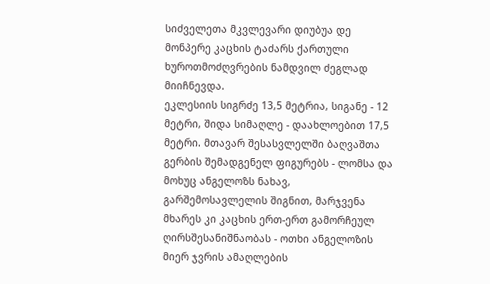სიძველეთა მკვლევარი დიუბუა დე მონპერე კაცხის ტაძარს ქართული ხუროთმოძღვრების ნამდვილ ძეგლად მიიჩნევდა.
ეკლესიის სიგრძე 13,5 მეტრია, სიგანე - 12 მეტრი, შიდა სიმაღლე - დაახლოებით 17,5 მეტრი. მთავარ შესასვლელში ბაღვაშთა გერბის შემადგენელ ფიგურებს - ლომსა და მოხუც ანგელოზს ნახავ, გარშემოსავლელის შიგნით, მარჯვენა მხარეს კი კაცხის ერთ-ერთ გამორჩეულ ღირსშესანიშნაობას - ოთხი ანგელოზის მიერ ჯვრის ამაღლების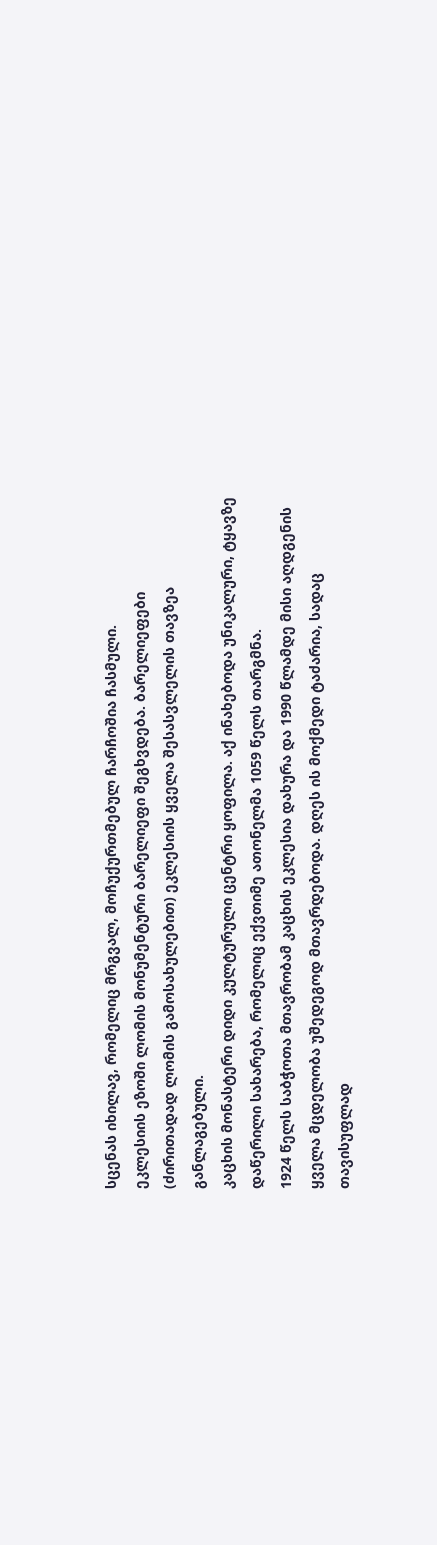სცენას იხილავ, რომელიც მრგვალ, მოჩუქურთმებულ ჩარჩოშია ჩასმული.
ეკლესიის ეზოში ლომის მონუმენტური ბარელიეფი შეგხვდება. ბარელიეფები (ძირითადად ლომის გამოსახულებით) ეკლესიის ყველა შესასვლელის თავზეა განლაგებული.
კაცხის მონასტერი დიდი კულტურული ცენტრი ყოფილა. აქ ინახებოდა უნიკალური, ტყავზე დაწერილი სახარება, რომელიც ექვთიმე ათონელმა 1059 წელს თარგმნა.
1924 წელს საბჭოთა მთავრობამ კაცხის ეკლესია დახურა და 1990 წლამდე მისი აღდგენის ყველა მცდელობა უშედეგოდ მთავრდებოდა. დღეს ის მოქმედი ტაძარია, სადაც თავისუფლად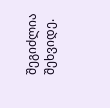შეგიძლია შეხვიდე.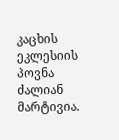კაცხის ეკლესიის პოვნა ძალიან მარტივია.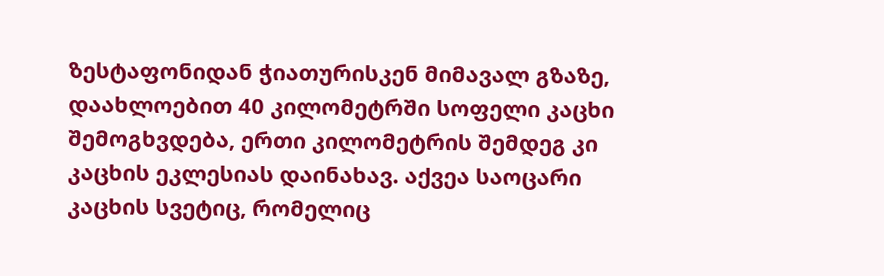ზესტაფონიდან ჭიათურისკენ მიმავალ გზაზე, დაახლოებით 40 კილომეტრში სოფელი კაცხი შემოგხვდება, ერთი კილომეტრის შემდეგ კი კაცხის ეკლესიას დაინახავ. აქვეა საოცარი კაცხის სვეტიც, რომელიც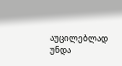აუცილებლად უნდა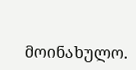მოინახულო.